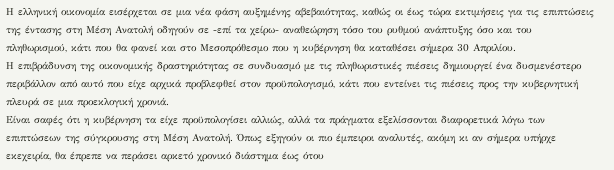Η ελληνική οικονομία εισέρχεται σε μια νέα φάση αυξημένης αβεβαιότητας, καθώς οι έως τώρα εκτιμήσεις για τις επιπτώσεις της έντασης στη Μέση Ανατολή οδηγούν σε -επί τα χείρω- αναθεώρηση τόσο του ρυθμού ανάπτυξης όσο και του πληθωρισμού, κάτι που θα φανεί και στο Μεσοπρόθεσμο που η κυβέρνηση θα καταθέσει σήμερα 30 Απριλίου.
Η επιβράδυνση της οικονομικής δραστηριότητας σε συνδυασμό με τις πληθωριστικές πιέσεις δημιουργεί ένα δυσμενέστερο περιβάλλον από αυτό που είχε αρχικά προβλεφθεί στον προϋπολογισμό, κάτι που εντείνει τις πιέσεις προς την κυβερνητική πλευρά σε μια προεκλογική χρονιά.
Είναι σαφές ότι η κυβέρνηση τα είχε προϋπολογίσει αλλιώς, αλλά τα πράγματα εξελίσσονται διαφορετικά λόγω των επιπτώσεων της σύγκρουσης στη Μέση Ανατολή. Όπως εξηγούν οι πιο έμπειροι αναλυτές, ακόμη κι αν σήμερα υπήρχε εκεχειρία, θα έπρεπε να περάσει αρκετό χρονικό διάστημα έως ότου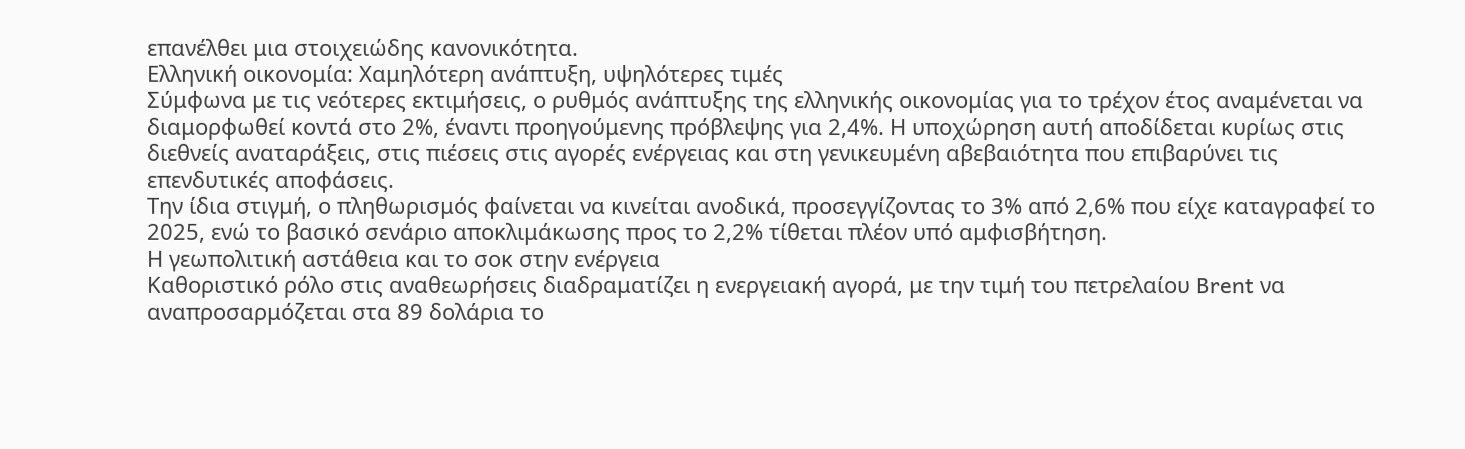επανέλθει μια στοιχειώδης κανονικότητα.
Ελληνική οικονομία: Χαμηλότερη ανάπτυξη, υψηλότερες τιμές
Σύμφωνα με τις νεότερες εκτιμήσεις, ο ρυθμός ανάπτυξης της ελληνικής οικονομίας για το τρέχον έτος αναμένεται να διαμορφωθεί κοντά στο 2%, έναντι προηγούμενης πρόβλεψης για 2,4%. Η υποχώρηση αυτή αποδίδεται κυρίως στις διεθνείς αναταράξεις, στις πιέσεις στις αγορές ενέργειας και στη γενικευμένη αβεβαιότητα που επιβαρύνει τις επενδυτικές αποφάσεις.
Την ίδια στιγμή, ο πληθωρισμός φαίνεται να κινείται ανοδικά, προσεγγίζοντας το 3% από 2,6% που είχε καταγραφεί το 2025, ενώ το βασικό σενάριο αποκλιμάκωσης προς το 2,2% τίθεται πλέον υπό αμφισβήτηση.
Η γεωπολιτική αστάθεια και το σοκ στην ενέργεια
Καθοριστικό ρόλο στις αναθεωρήσεις διαδραματίζει η ενεργειακή αγορά, με την τιμή του πετρελαίου Brent να αναπροσαρμόζεται στα 89 δολάρια το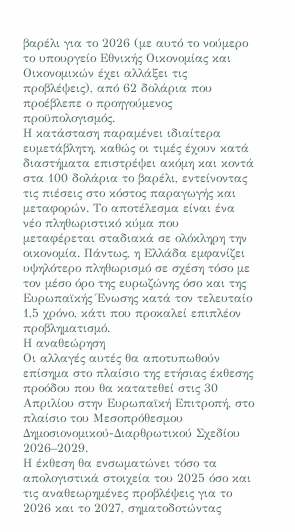βαρέλι για το 2026 (με αυτό το νούμερο το υπουργείο Εθνικής Οικονομίας και Οικονομικών έχει αλλάξει τις προβλέψεις), από 62 δολάρια που προέβλεπε ο προηγούμενος προϋπολογισμός.
Η κατάσταση παραμένει ιδιαίτερα ευμετάβλητη, καθώς οι τιμές έχουν κατά διαστήματα επιστρέψει ακόμη και κοντά στα 100 δολάρια το βαρέλι, εντείνοντας τις πιέσεις στο κόστος παραγωγής και μεταφορών. Το αποτέλεσμα είναι ένα νέο πληθωριστικό κύμα που μεταφέρεται σταδιακά σε ολόκληρη την οικονομία. Πάντως, η Ελλάδα εμφανίζει υψηλότερο πληθωρισμό σε σχέση τόσο με τον μέσο όρο της ευρωζώνης όσο και της Ευρωπαϊκής Ένωσης κατά τον τελευταίο 1,5 χρόνο, κάτι που προκαλεί επιπλέον προβληματισμό.
Η αναθεώρηση
Οι αλλαγές αυτές θα αποτυπωθούν επίσημα στο πλαίσιο της ετήσιας έκθεσης προόδου που θα κατατεθεί στις 30 Απριλίου στην Ευρωπαϊκή Επιτροπή, στο πλαίσιο του Μεσοπρόθεσμου Δημοσιονομικού-Διαρθρωτικού Σχεδίου 2026–2029.
Η έκθεση θα ενσωματώνει τόσο τα απολογιστικά στοιχεία του 2025 όσο και τις αναθεωρημένες προβλέψεις για το 2026 και το 2027, σηματοδοτώντας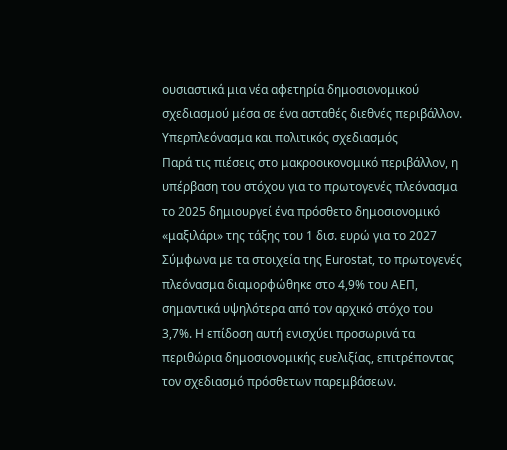ουσιαστικά μια νέα αφετηρία δημοσιονομικού σχεδιασμού μέσα σε ένα ασταθές διεθνές περιβάλλον.
Υπερπλεόνασμα και πολιτικός σχεδιασμός
Παρά τις πιέσεις στο μακροοικονομικό περιβάλλον, η υπέρβαση του στόχου για το πρωτογενές πλεόνασμα το 2025 δημιουργεί ένα πρόσθετο δημοσιονομικό «μαξιλάρι» της τάξης του 1 δισ. ευρώ για το 2027
Σύμφωνα με τα στοιχεία της Eurostat, το πρωτογενές πλεόνασμα διαμορφώθηκε στο 4,9% του ΑΕΠ, σημαντικά υψηλότερα από τον αρχικό στόχο του 3,7%. Η επίδοση αυτή ενισχύει προσωρινά τα περιθώρια δημοσιονομικής ευελιξίας, επιτρέποντας τον σχεδιασμό πρόσθετων παρεμβάσεων.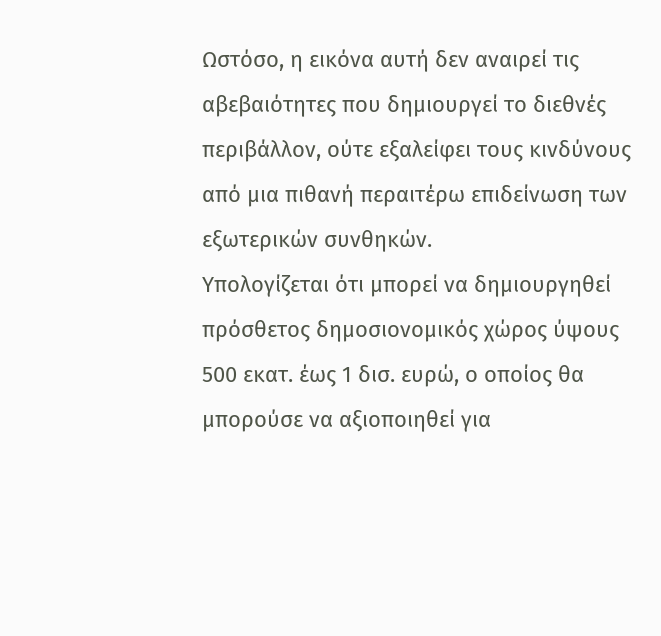Ωστόσο, η εικόνα αυτή δεν αναιρεί τις αβεβαιότητες που δημιουργεί το διεθνές περιβάλλον, ούτε εξαλείφει τους κινδύνους από μια πιθανή περαιτέρω επιδείνωση των εξωτερικών συνθηκών.
Υπολογίζεται ότι μπορεί να δημιουργηθεί πρόσθετος δημοσιονομικός χώρος ύψους 500 εκατ. έως 1 δισ. ευρώ, ο οποίος θα μπορούσε να αξιοποιηθεί για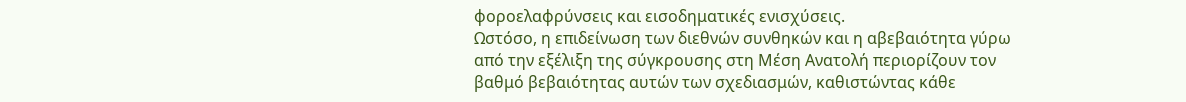φοροελαφρύνσεις και εισοδηματικές ενισχύσεις.
Ωστόσο, η επιδείνωση των διεθνών συνθηκών και η αβεβαιότητα γύρω από την εξέλιξη της σύγκρουσης στη Μέση Ανατολή περιορίζουν τον βαθμό βεβαιότητας αυτών των σχεδιασμών, καθιστώντας κάθε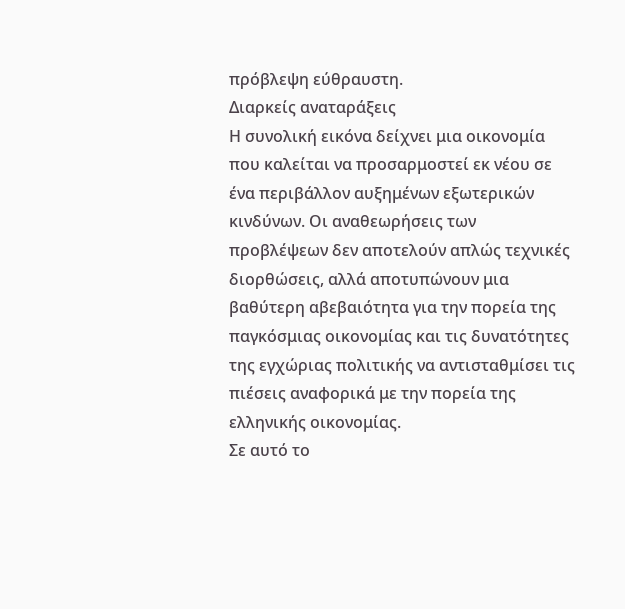πρόβλεψη εύθραυστη.
Διαρκείς αναταράξεις
Η συνολική εικόνα δείχνει μια οικονομία που καλείται να προσαρμοστεί εκ νέου σε ένα περιβάλλον αυξημένων εξωτερικών κινδύνων. Οι αναθεωρήσεις των προβλέψεων δεν αποτελούν απλώς τεχνικές διορθώσεις, αλλά αποτυπώνουν μια βαθύτερη αβεβαιότητα για την πορεία της παγκόσμιας οικονομίας και τις δυνατότητες της εγχώριας πολιτικής να αντισταθμίσει τις πιέσεις αναφορικά με την πορεία της ελληνικής οικονομίας.
Σε αυτό το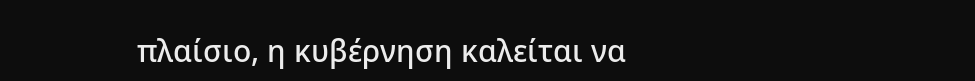πλαίσιο, η κυβέρνηση καλείται να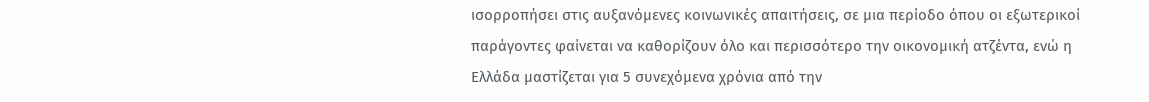ισορροπήσει στις αυξανόμενες κοινωνικές απαιτήσεις, σε μια περίοδο όπου οι εξωτερικοί παράγοντες φαίνεται να καθορίζουν όλο και περισσότερο την οικονομική ατζέντα, ενώ η Ελλάδα μαστίζεται για 5 συνεχόμενα χρόνια από την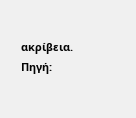ακρίβεια.
Πηγή: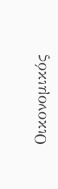Οικονομικός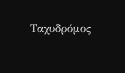Ταχυδρόμος